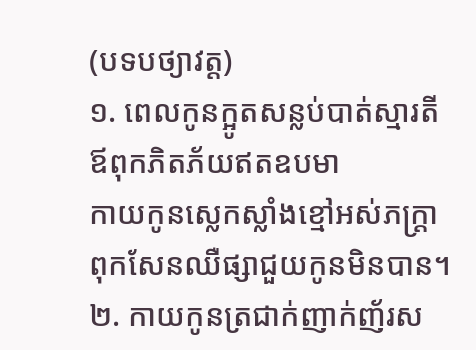(បទបថ្យាវត្ត)
១. ពេលកូនក្អូតសន្លប់បាត់ស្មារតី
ឪពុកភិតភ័យឥតឧបមា
កាយកូនស្លេកស្លាំងខ្មៅអស់ភក្រ្តា
ពុកសែនឈឺផ្សាជួយកូនមិនបាន។
២. កាយកូនត្រជាក់ញាក់ញ័រស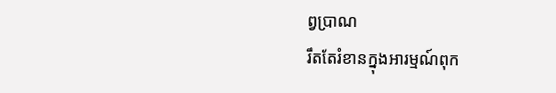ព្វប្រាណ
រឹតតែរំខានក្នុងអារម្មណ៍ពុក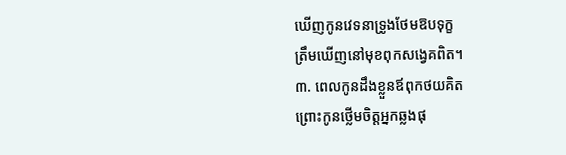ឃើញកូនវេទនាទ្រូងថែមឱបទុក្ខ
ត្រឹមឃើញនៅមុខពុកសង្វេគពិត។
៣. ពេលកូនដឹងខ្លួនឪពុកថយគិត
ព្រោះកូនថ្លើមចិត្តអ្នកឆ្លងផុ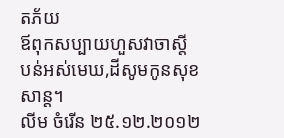តភ័យ
ឪពុកសប្បាយហួសវាចាស្តី
បន់អស់មេឃ,ដីសូមកូនសុខសាន្ត។
លីម ចំរើន ២៥.១២.២០១២